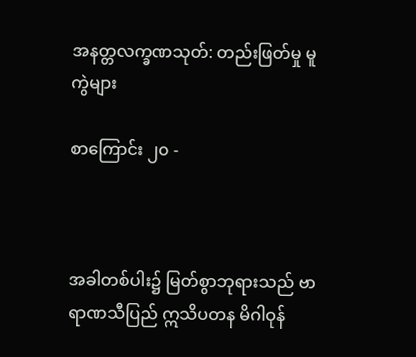အနတ္တလက္ခဏသုတ်: တည်းဖြတ်မှု မူကွဲများ

စာကြောင်း ၂၀ -



အခါတစ်ပါး၌ မြတ်စွာဘုရားသည် ဗာရာဏသီပြည် ဣသိပတန မိဂါဝုန်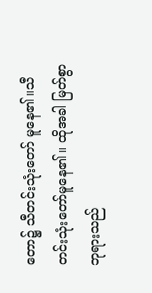တော၌ သီတင်းသုံးတော် မူနေ၏။သီတင်းသုံးတော်မူနေ၏။ ထိုအခါ မြတ်စွာဘုရားသည်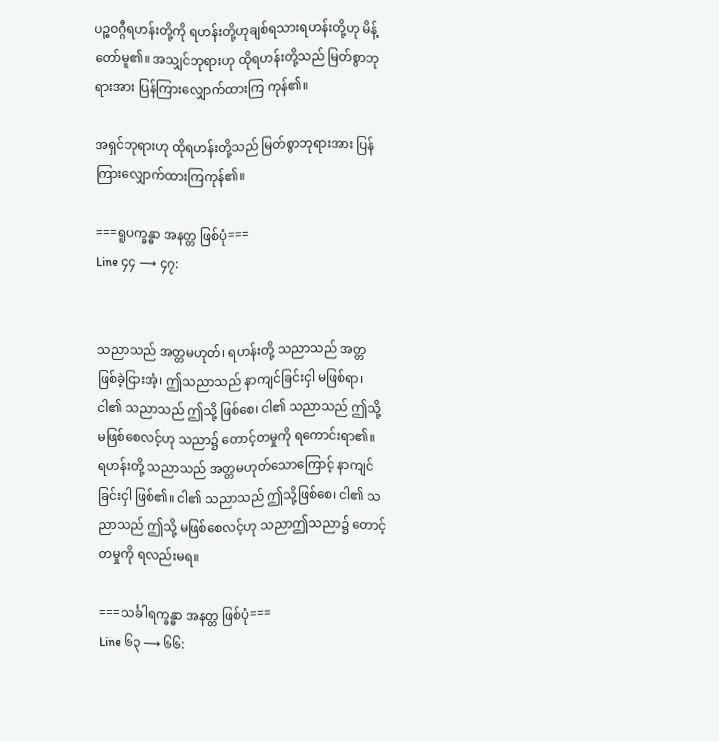ပဉ္စဝဂ္ဂီရဟန်းတို့ကို ရဟန်းတို့ဟုချစ်ရသားရဟန်းတို့ဟု မိန့်တော်မူ၏။ အသျှင်ဘုရားဟု ထိုရဟန်းတို့သည် မြတ်စွာဘုရားအား ပြန်ကြားလျှောက်ထားကြ ကုန်၏။

အရှင်ဘုရားဟု ထိုရဟန်းတို့သည် မြတ်စွာဘုရားအား ပြန်ကြားလျှောက်ထားကြကုန်၏။

===ရူပက္ခန္ဓာ အနတ္တ ဖြစ်ပုံ===
Line ၄၄ ⟶ ၄၇:


သညာသည် အတ္တမဟုတ်၊ ရဟန်းတို့ သညာသည် အတ္တ ဖြစ်ခဲ့ငြားအံ့၊ ဤသညာသည် နာကျင်ခြင်းငှါ မဖြစ်ရာ၊ ငါ၏ သညာသည် ဤသို့ ဖြစ်စေ၊ ငါ၏ သညာသည် ဤသို့ မဖြစ်စေလင့်ဟု သညာ၌ တောင့်တမှုကို ရကောင်းရာ၏။ ရဟန်းတို့ သညာသည် အတ္တမဟုတ်သောကြောင့် နာကျင်ခြင်းငှါ ဖြစ်၏။ ငါ၏ သညာသည် ဤသို့ဖြစ်စေ၊ ငါ၏ သညာသည် ဤသို့ မဖြစ်စေလင့်ဟု သညာဤသညာ၌ တောင့်တမှုကို ရလည်းမရ။

===သင်္ခါရက္ခန္ဓာ အနတ္တ ဖြစ်ပုံ===
Line ၆၃ ⟶ ၆၆: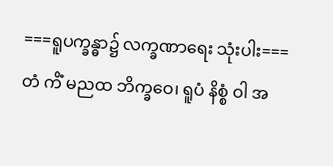===ရူပက္ခန္ဓာ၌ လက္ခဏာရေး သုံးပါး===
တံ ကိံ မညထ ဘိက္ခဝေ၊ ရူပံ နိစ္စံ ဝါ အ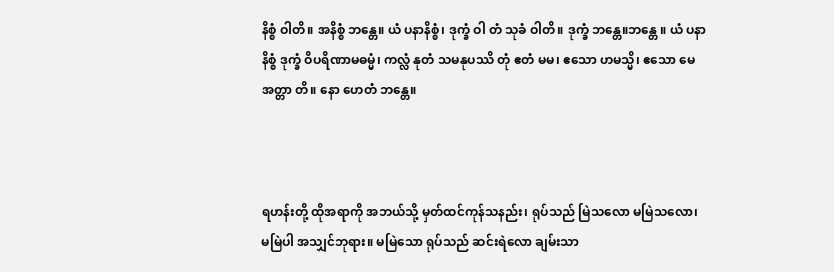နိစ္စံ ဝါတိ။ အနိစ္စံ ဘန္တေ။ ယံ ပနာနိစ္စံ၊ ဒုက္ခံ ဝါ တံ သုခံ ဝါတိ။ ဒုက္ခံ ဘန္တေ။ဘန္တေ ။ ယံ ပနာနိစ္စံ ဒုက္ခံ ဝိပရိဏာမဓမ္မံ၊ ကလ္လံ နုတံ သမနုပဿိ တုံ ဧတံ မမ၊ ဧသော ဟမသ္မိ၊ ဧသော မေ အတ္တာ တိ။ နော ဟေတံ ဘန္တေ။



ရဟန်းတို့ ထိုအရာကို အဘယ်သို့ မှတ်ထင်ကုန်သနည်း၊ ရုပ်သည် မြဲသလော မမြဲသလော၊ မမြဲပါ အသျှင်ဘုရား။ မမြဲသော ရုပ်သည် ဆင်းရဲလော ချမ်းသာ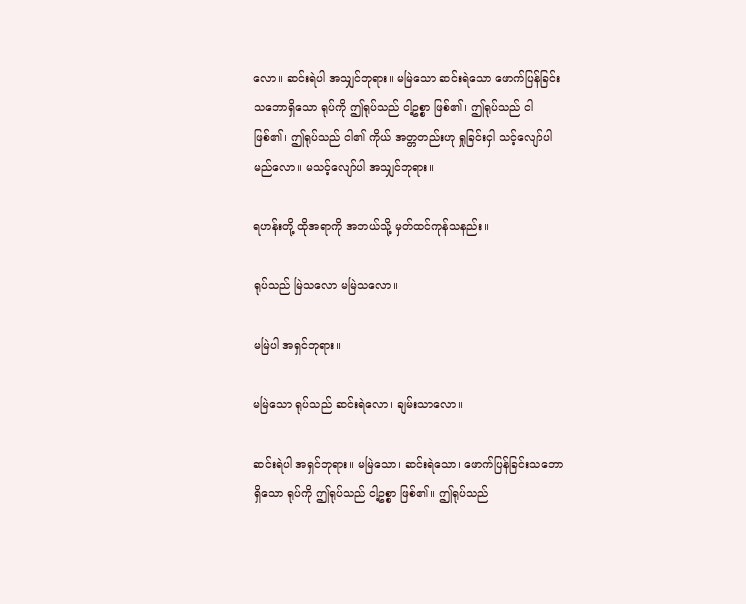လော။ ဆင်းရဲပါ အသျှင်ဘုရား။ မမြဲသော ဆင်းရဲသော ဖောက်ပြန်ခြင်းသဘောရှိသော ရုပ်ကို ဤရုပ်သည် ငါ့ဥစ္စာ ဖြစ်၏၊ ဤရုပ်သည် ငါ ဖြစ်၏၊ ဤရုပ်သည် ငါ၏ ကိုယ် အတ္တတည်းဟု ရှုခြင်းငှါ သင့်လျော်ပါမည်လော။ မသင့်လျော်ပါ အသျှင်ဘုရား။

ရဟန်းတို့ ထိုအရာကို အဘယ်သို့ မှတ်ထင်ကုန်သနည်း။

ရုပ်သည် မြဲသလော မမြဲသလော။

မမြဲပါ အရှင်ဘုရား။

မမြဲသော ရုပ်သည် ဆင်းရဲလော၊ ချမ်းသာလော။

ဆင်းရဲပါ အရှင်ဘုရား။ မမြဲသော၊ ဆင်းရဲသော၊ ဖောက်ပြန်ခြင်းသဘောရှိသော ရုပ်ကို ဤရုပ်သည် ငါ့ဥစ္စာ ဖြစ်၏။ ဤရုပ်သည်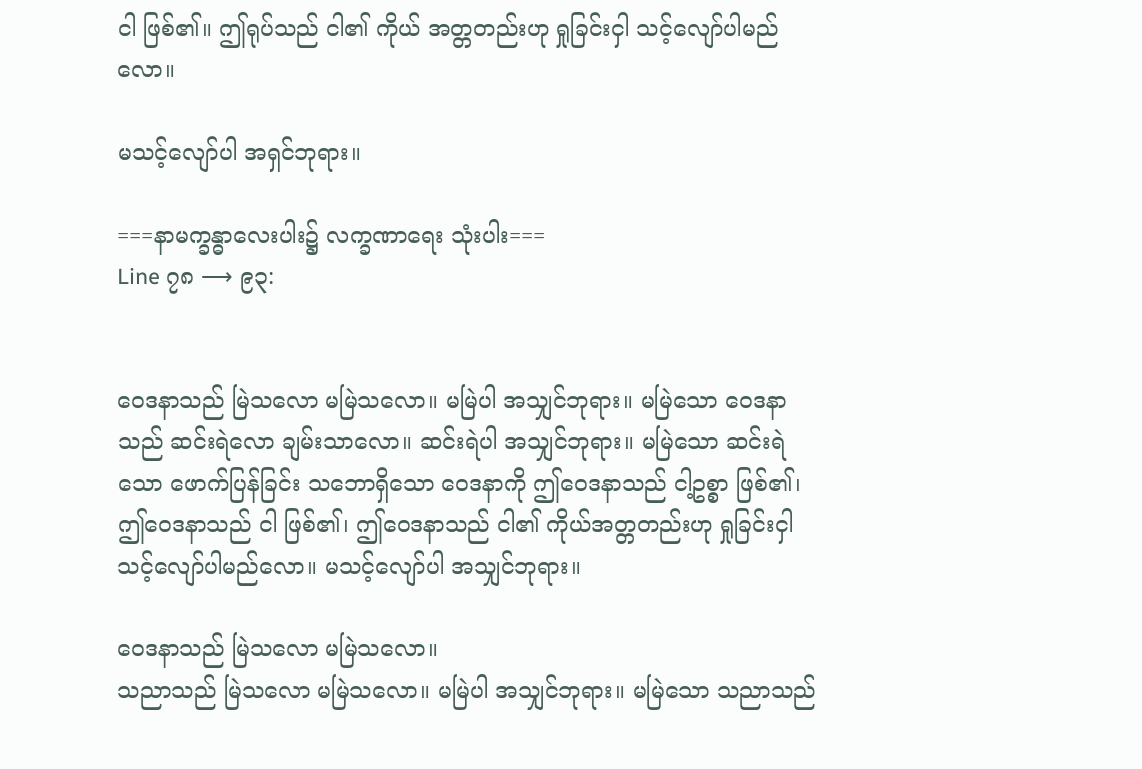ငါ ဖြစ်၏။ ဤရုပ်သည် ငါ၏ ကိုယ် အတ္တတည်းဟု ရှုခြင်းငှါ သင့်လျော်ပါမည်လော။

မသင့်လျော်ပါ အရှင်ဘုရား။

===နာမက္ခန္ဓာလေးပါး၌ လက္ခဏာရေး သုံးပါး===
Line ၇၈ ⟶ ၉၃:


ဝေဒနာသည် မြဲသလော မမြဲသလော။ မမြဲပါ အသျှင်ဘုရား။ မမြဲသော ဝေဒနာသည် ဆင်းရဲလော ချမ်းသာလော။ ဆင်းရဲပါ အသျှင်ဘုရား။ မမြဲသော ဆင်းရဲသော ဖောက်ပြန်ခြင်း သဘောရှိသော ဝေဒနာကို ဤဝေဒနာသည် ငါ့ဥစ္စာ ဖြစ်၏၊ ဤဝေဒနာသည် ငါ ဖြစ်၏၊ ဤဝေဒနာသည် ငါ၏ ကိုယ်အတ္တတည်းဟု ရှုခြင်းငှါ သင့်လျော်ပါမည်လော။ မသင့်လျော်ပါ အသျှင်ဘုရား။

ဝေဒနာသည် မြဲသလော မမြဲသလော။
သညာသည် မြဲသလော မမြဲသလော။ မမြဲပါ အသျှင်ဘုရား။ မမြဲသော သညာသည်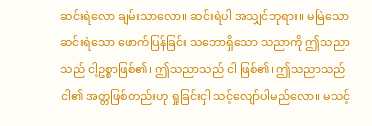ဆင်းရဲလော ချမ်းသာလော။ ဆင်းရဲပါ အသျှင်ဘုရား။ မမြဲသော ဆင်းရဲသော ဖောက်ပြန်ခြင်း သဘောရှိသော သညာကို ဤသညာသည် ငါ့ဥစ္စာဖြစ်၏၊ ဤသညာသည် ငါ ဖြစ်၏၊ ဤသညာသည် ငါ၏ အတ္တဖြစ်တည်းဟု ရှုခြင်းငှါ သင့်လျော်ပါမည်လော။ မသင့်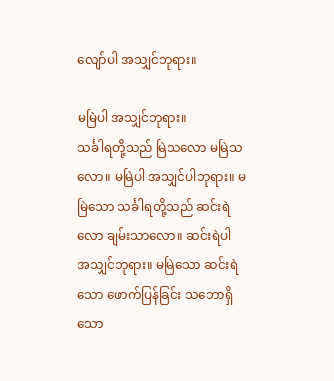လျော်ပါ အသျှင်ဘုရား။

မမြဲပါ အသျှင်ဘုရား။
သင်္ခါရတို့သည် မြဲသလော မမြဲသလော။ မမြဲပါ အသျှင်ပါဘုရား။ မမြဲသော သင်္ခါရတို့သည် ဆင်းရဲလော ချမ်းသာလော။ ဆင်းရဲပါ အသျှင်ဘုရား။ မမြဲသော ဆင်းရဲသော ဖောက်ပြန်ခြင်း သဘောရှိသော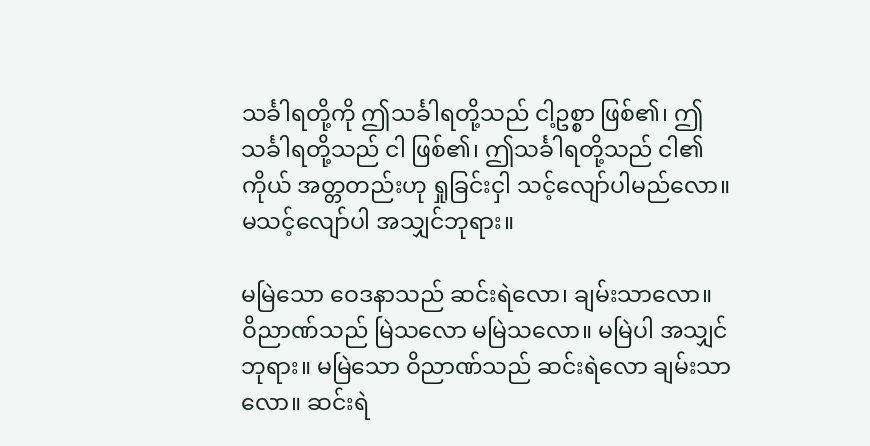သင်္ခါရတို့ကို ဤသင်္ခါရတို့သည် ငါ့ဥစ္စာ ဖြစ်၏၊ ဤသင်္ခါရတို့သည် ငါ ဖြစ်၏၊ ဤသင်္ခါရတို့သည် ငါ၏ ကိုယ် အတ္တတည်းဟု ရှုခြင်းငှါ သင့်လျော်ပါမည်လော။ မသင့်လျော်ပါ အသျှင်ဘုရား။

မမြဲသော ဝေဒနာသည် ဆင်းရဲလော၊ ချမ်းသာလော။
ဝိညာဏ်သည် မြဲသလော မမြဲသလော။ မမြဲပါ အသျှင်ဘုရား။ မမြဲသော ဝိညာဏ်သည် ဆင်းရဲလော ချမ်းသာလော။ ဆင်းရဲ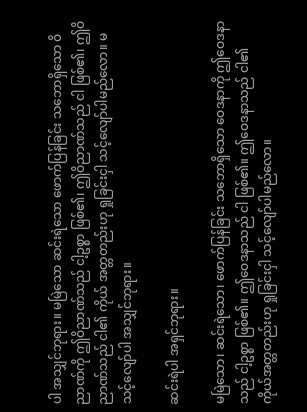ပါ အသျှင်ဘုရား။ မမြဲသော ဆင်းရဲသော ဖောက်ပြန်ခြင်း သဘောရှိသော ဝိညာဏ်ကို ဤဝိညာဏ်သည် ငါ့ဥစ္စာ ဖြစ်၏၊ ဤဝိညာဏ်သည် ငါ ဖြစ်၏၊ ဤဝိညာဏ်သည် ငါ၏ ကိုယ် အတ္တတည်းဟု ရှုခြင်းငှါ သင့်လျော်ပါမည်လော။ မသင့်လျော်ပါ အသျှင်ဘုရား။

ဆင်းရဲပါ အရှင်ဘုရား။

မမြဲသော၊ ဆင်းရဲသော၊ ဖောက်ပြန်ခြင်း သဘောရှိသော ဝေဒနာကို ဤဝေဒနာသည် ငါ့ဥစ္စာ ဖြစ်၏။ ဤဝေဒနာသည် ငါ ဖြစ်၏။ ဤဝေဒနာသည် ငါ၏ ကိုယ်အတ္တတည်းဟု ရှုခြင်းငှါ သင့်လျော်ပါမည်လော။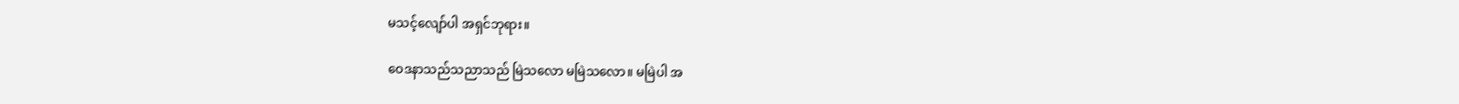မသင့်လျော်ပါ အရှင်ဘုရား။

ဝေဒနာသည်သညာသည် မြဲသလော မမြဲသလော။ မမြဲပါ အ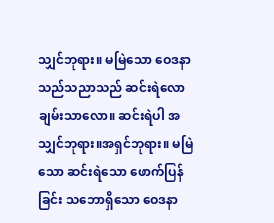သျှင်ဘုရား။ မမြဲသော ဝေဒနာသည်သညာသည် ဆင်းရဲလော ချမ်းသာလော။ ဆင်းရဲပါ အသျှင်ဘုရား။အရှင်ဘုရား။ မမြဲသော ဆင်းရဲသော ဖောက်ပြန်ခြင်း သဘောရှိသော ဝေဒနာ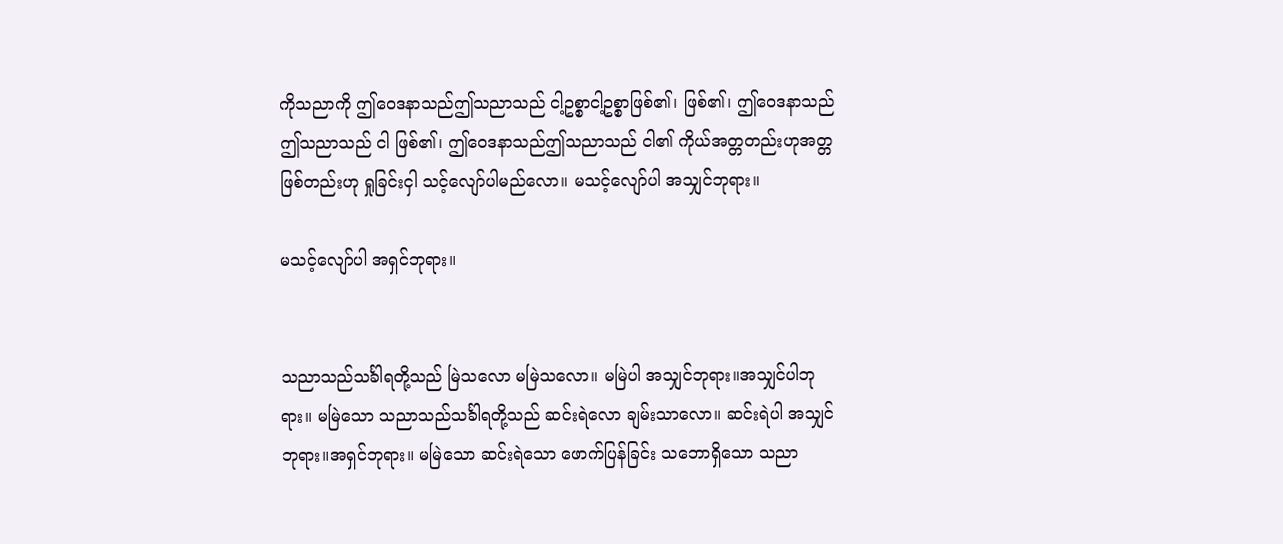ကိုသညာကို ဤဝေဒနာသည်ဤသညာသည် ငါ့ဥစ္စာငါ့ဥစ္စာဖြစ်၏၊ ဖြစ်၏၊ ဤဝေဒနာသည်ဤသညာသည် ငါ ဖြစ်၏၊ ဤဝေဒနာသည်ဤသညာသည် ငါ၏ ကိုယ်အတ္တတည်းဟုအတ္တဖြစ်တည်းဟု ရှုခြင်းငှါ သင့်လျော်ပါမည်လော။ မသင့်လျော်ပါ အသျှင်ဘုရား။

မသင့်လျော်ပါ အရှင်ဘုရား။


သညာသည်သင်္ခါရတို့သည် မြဲသလော မမြဲသလော။ မမြဲပါ အသျှင်ဘုရား။အသျှင်ပါဘုရား။ မမြဲသော သညာသည်သင်္ခါရတို့သည် ဆင်းရဲလော ချမ်းသာလော။ ဆင်းရဲပါ အသျှင်ဘုရား။အရှင်ဘုရား။ မမြဲသော ဆင်းရဲသော ဖောက်ပြန်ခြင်း သဘောရှိသော သညာ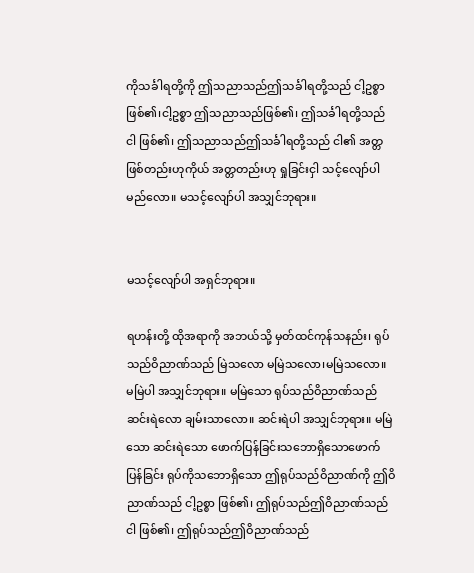ကိုသင်္ခါရတို့ကို ဤသညာသည်ဤသင်္ခါရတို့သည် ငါ့ဥစ္စာဖြစ်၏၊ငါ့ဥစ္စာ ဤသညာသည်ဖြစ်၏၊ ဤသင်္ခါရတို့သည် ငါ ဖြစ်၏၊ ဤသညာသည်ဤသင်္ခါရတို့သည် ငါ၏ အတ္တဖြစ်တည်းဟုကိုယ် အတ္တတည်းဟု ရှုခြင်းငှါ သင့်လျော်ပါမည်လော။ မသင့်လျော်ပါ အသျှင်ဘုရား။


မသင့်လျော်ပါ အရှင်ဘုရား။

ရဟန်းတို့ ထိုအရာကို အဘယ်သို့ မှတ်ထင်ကုန်သနည်း၊ ရုပ်သည်ဝိညာဏ်သည် မြဲသလော မမြဲသလော၊မမြဲသလော။ မမြဲပါ အသျှင်ဘုရား။ မမြဲသော ရုပ်သည်ဝိညာဏ်သည် ဆင်းရဲလော ချမ်းသာလော။ ဆင်းရဲပါ အသျှင်ဘုရား။ မမြဲသော ဆင်းရဲသော ဖောက်ပြန်ခြင်းသဘောရှိသောဖောက်ပြန်ခြင်း ရုပ်ကိုသဘောရှိသော ဤရုပ်သည်ဝိညာဏ်ကို ဤဝိညာဏ်သည် ငါ့ဥစ္စာ ဖြစ်၏၊ ဤရုပ်သည်ဤဝိညာဏ်သည် ငါ ဖြစ်၏၊ ဤရုပ်သည်ဤဝိညာဏ်သည်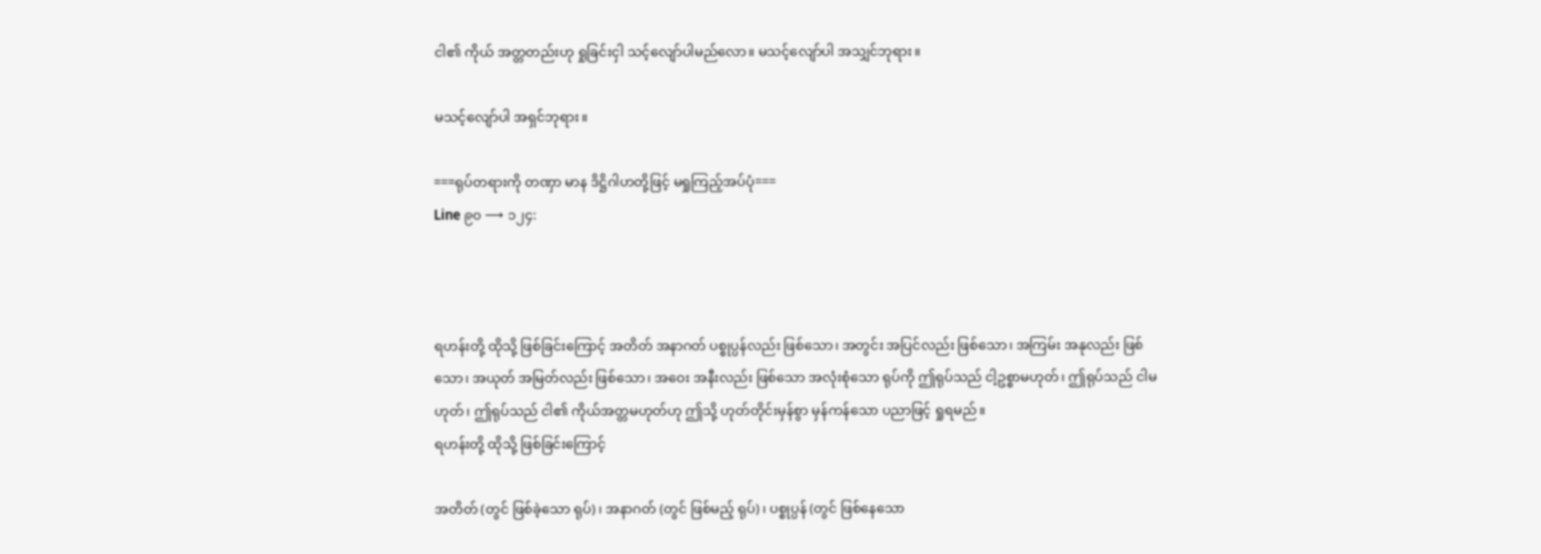ငါ၏ ကိုယ် အတ္တတည်းဟု ရှုခြင်းငှါ သင့်လျော်ပါမည်လော။ မသင့်လျော်ပါ အသျှင်ဘုရား။

မသင့်လျော်ပါ အရှင်ဘုရား။

===ရုပ်တရားကို တဏှာ မာန ဒိဋ္ဌိဂါဟတို့ဖြင့် မရှုကြည့်အပ်ပုံ===
Line ၉၀ ⟶ ၁၂၄:



ရဟန်းတို့ ထိုသို့ ဖြစ်ခြင်းကြောင့် အတိတ် အနာဂတ် ပစ္စုပ္ပန်လည်း ဖြစ်သော၊ အတွင်း အပြင်လည်း ဖြစ်သော၊ အကြမ်း အနုလည်း ဖြစ်သော၊ အယုတ် အမြတ်လည်း ဖြစ်သော၊ အဝေး အနီးလည်း ဖြစ်သော အလုံးစုံသော ရုပ်ကို ဤရုပ်သည် ငါ့ဥစ္စာမဟုတ်၊ ဤရုပ်သည် ငါမဟုတ်၊ ဤရုပ်သည် ငါ၏ ကိုယ်အတ္တမဟုတ်ဟု ဤသို့ ဟုတ်တိုင်းမှန်စွာ မှန်ကန်သော ပညာဖြင့် ရှုရမည်။
ရဟန်းတို့ ထိုသို့ ဖြစ်ခြင်းကြောင့်

အတိတ် (တွင် ဖြစ်ခဲ့သော ရုပ်)၊ အနာဂတ် (တွင် ဖြစ်မည့် ရုပ်)၊ ပစ္စုပ္ပန် (တွင် ဖြစ်နေသော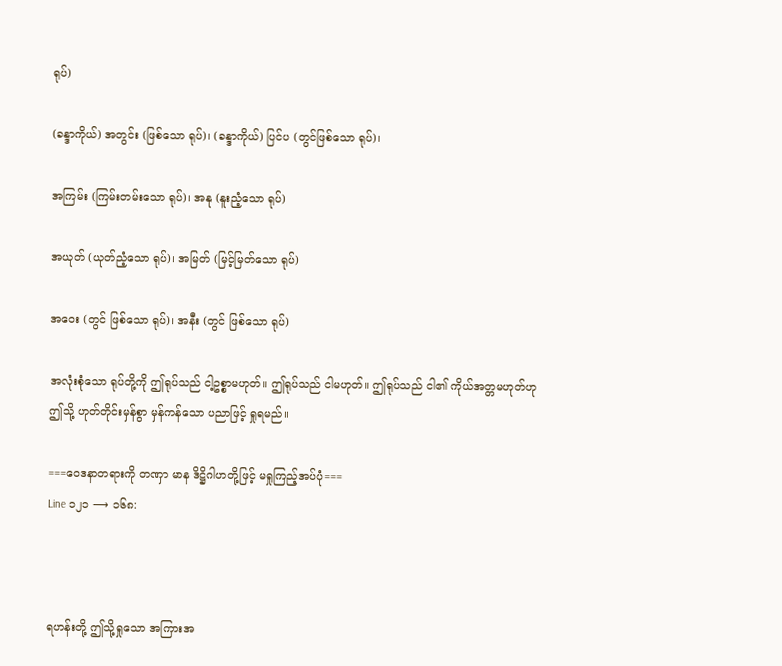ရုပ်)

(ခန္ဒာကိုယ်) အတွင်း (ဖြစ်သော ရုပ်)၊ (ခန္ဒာကိုယ်) ပြင်ပ (တွင်ဖြစ်သော ရုပ်)၊

အကြမ်း (ကြမ်းတမ်းသော ရုပ်)၊ အနု (နူးညံ့သော ရုပ်)

အယုတ် (ယုတ်ညံ့သော ရုပ်)၊ အမြတ် (မြင့်မြတ်သော ရုပ်)

အဝေး (တွင် ဖြစ်သော ရုပ်)၊ အနီး (တွင် ဖြစ်သော ရုပ်)

အလုံးစုံသော ရုပ်တို့ကို ဤရုပ်သည် ငါ့ဥစ္စာမဟုတ်။ ဤရုပ်သည် ငါမဟုတ်။ ဤရုပ်သည် ငါ၏ ကိုယ်အတ္တမဟုတ်ဟု ဤသို့ ဟုတ်တိုင်းမှန်စွာ မှန်ကန်သော ပညာဖြင့် ရှုရမည်။

===ဝေဒနာတရားကို တဏှာ မာန ဒိဋ္ဌိဂါဟတို့ဖြင့် မရှုကြည့်အပ်ပုံ===
Line ၁၂၁ ⟶ ၁၆၈:



ရဟန်းတို့ ဤသို့ရှုသော အကြားအ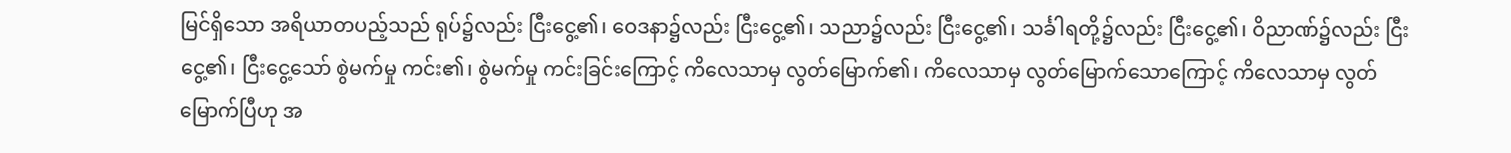မြင်ရှိသော အရိယာတပည့်သည် ရုပ်၌လည်း ငြီးငွေ့၏၊ ဝေဒနာ၌လည်း ငြီးငွေ့၏၊ သညာ၌လည်း ငြီးငွေ့၏၊ သင်္ခါရတို့၌လည်း ငြီးငွေ့၏၊ ဝိညာဏ်၌လည်း ငြီးငွေ့၏၊ ငြီးငွေ့သော် စွဲမက်မှု ကင်း၏၊ စွဲမက်မှု ကင်းခြင်းကြောင့် ကိလေသာမှ လွတ်မြောက်၏၊ ကိလေသာမှ လွတ်မြောက်သောကြောင့် ကိလေသာမှ လွတ်မြောက်ပြီဟု အ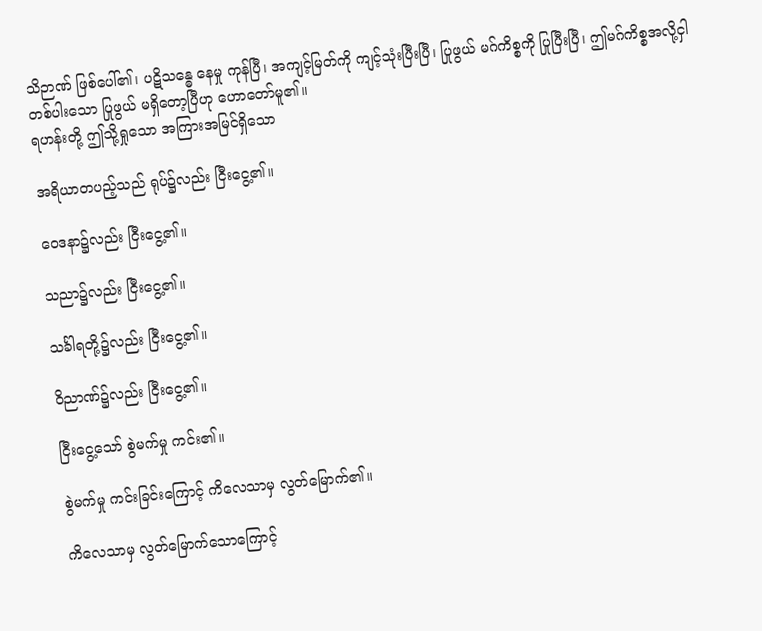သိဉာဏ် ဖြစ်ပေါ်၏၊ ပဋိသန္ဓေ နေမှု ကုန်ပြီ၊ အကျင့်မြတ်ကို ကျင့်သုံးပြီးပြီ၊ ပြုဖွယ် မဂ်ကိစ္စကို ပြုပြီးပြီ၊ ဤမဂ်ကိစ္စအလို့ငှါ တစ်ပါးသော ပြုဖွယ် မရှိတော့ပြီဟု ဟောတော်မူ၏။
ရဟန်းတို့ ဤသို့ရှုသော အကြားအမြင်ရှိသော

အရိယာတပည့်သည် ရုပ်၌လည်း ငြီးငွေ့၏။

ဝေဒနာ၌လည်း ငြီးငွေ့၏။

သညာ၌လည်း ငြီးငွေ့၏။

သင်္ခါရတို့၌လည်း ငြီးငွေ့၏။

ဝိညာဏ်၌လည်း ငြီးငွေ့၏။

ငြီးငွေ့သော် စွဲမက်မှု ကင်း၏။

စွဲမက်မှု ကင်းခြင်းကြောင့် ကိလေသာမှ လွတ်မြောက်၏။

ကိလေသာမှ လွတ်မြောက်သောကြောင့်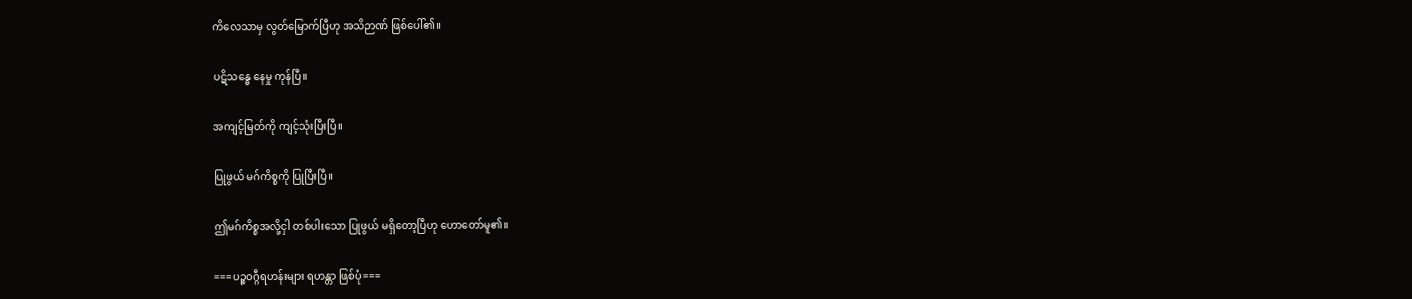ကိလေသာမှ လွတ်မြောက်ပြီဟု အသိဉာဏ် ဖြစ်ပေါ်၏။

ပဋိသန္ဓေ နေမှု ကုန်ပြီ။

အကျင့်မြတ်ကို ကျင့်သုံးပြီးပြီ။

ပြုဖွယ် မဂ်ကိစ္စကို ပြုပြီးပြီ။

ဤမဂ်ကိစ္စအလို့ငှါ တစ်ပါးသော ပြုဖွယ် မရှိတော့ပြီဟု ဟောတော်မူ၏။

===ပဉ္စဝဂ္ဂီရဟန်းများ ရဟန္တာ ဖြစ်ပုံ===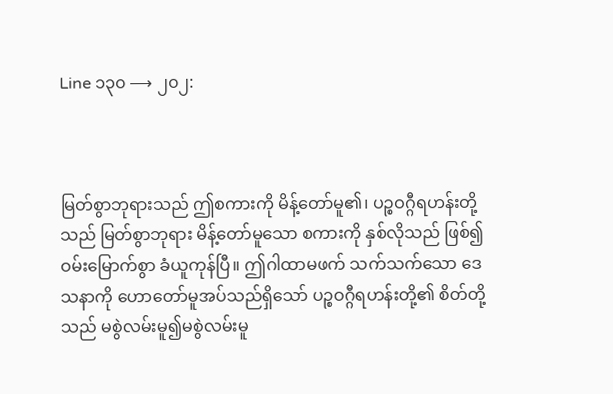Line ၁၃၀ ⟶ ၂၀၂:



မြတ်စွာဘုရားသည် ဤစကားကို မိန့်တော်မူ၏၊ ပဉ္စဝဂ္ဂီရဟန်းတို့သည် မြတ်စွာဘုရား မိန့်တော်မူသော စကားကို နှစ်လိုသည် ဖြစ်၍ ဝမ်းမြောက်စွာ ခံယူကုန်ပြီ။ ဤဂါထာမဖက် သက်သက်သော ဒေသနာကို ဟောတော်မူအပ်သည်ရှိသော် ပဉ္စဝဂ္ဂီရဟန်းတို့၏ စိတ်တို့သည် မစွဲလမ်းမူ၍မစွဲလမ်းမူ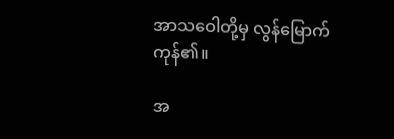အာသဝေါတို့မှ လွန်မြောက်ကုန်၏။

အ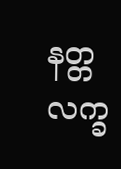နတ္တလက္ခ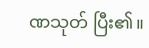ဏသုတ် ပြီး၏။